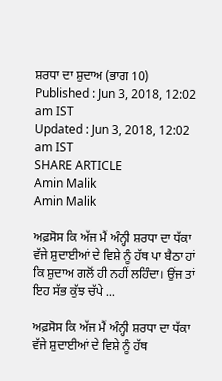ਸ਼ਰਧਾ ਦਾ ਸ਼ੁਦਾਅ (ਭਾਗ 10)
Published : Jun 3, 2018, 12:02 am IST
Updated : Jun 3, 2018, 12:02 am IST
SHARE ARTICLE
Amin Malik
Amin Malik

ਅਫ਼ਸੋਸ ਕਿ ਅੱਜ ਮੈਂ ਅੰਨ੍ਹੀ ਸ਼ਰਧਾ ਦਾ ਧੱਕਾ ਵੱਜੇ ਸ਼ੁਦਾਈਆਂ ਦੇ ਵਿਸ਼ੇ ਨੂੰ ਹੱਥ ਪਾ ਬੈਠਾ ਹਾਂ ਕਿ ਸ਼ੁਦਾਅ ਗਲੋਂ ਹੀ ਨਹੀਂ ਲਹਿੰਦਾ। ਉਂਜ ਤਾਂ ਇਹ ਸੱਭ ਕੁੱਝ ਚੱਪੇ ...

ਅਫ਼ਸੋਸ ਕਿ ਅੱਜ ਮੈਂ ਅੰਨ੍ਹੀ ਸ਼ਰਧਾ ਦਾ ਧੱਕਾ ਵੱਜੇ ਸ਼ੁਦਾਈਆਂ ਦੇ ਵਿਸ਼ੇ ਨੂੰ ਹੱਥ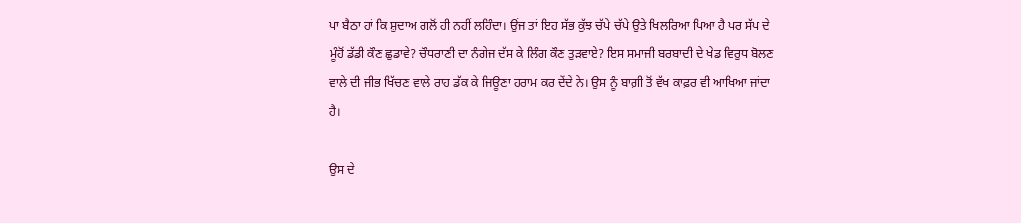ਪਾ ਬੈਠਾ ਹਾਂ ਕਿ ਸ਼ੁਦਾਅ ਗਲੋਂ ਹੀ ਨਹੀਂ ਲਹਿੰਦਾ। ਉਂਜ ਤਾਂ ਇਹ ਸੱਭ ਕੁੱਝ ਚੱਪੇ ਚੱਪੇ ਉਤੇ ਖਿਲਰਿਆ ਪਿਆ ਹੈ ਪਰ ਸੱਪ ਦੇ ਮੂੰਹੋਂ ਡੱਡੀ ਕੌਣ ਛੁਡਾਵੇ? ਚੌਧਰਾਣੀ ਦਾ ਨੰਗੇਜ ਦੱਸ ਕੇ ਲਿੰਗ ਕੌਣ ਤੁੜਵਾਏ? ਇਸ ਸਮਾਜੀ ਬਰਬਾਦੀ ਦੇ ਖੇਡ ਵਿਰੁਧ ਬੋਲਣ ਵਾਲੇ ਦੀ ਜੀਭ ਖਿੱਚਣ ਵਾਲੇ ਰਾਹ ਡੱਕ ਕੇ ਜਿਊਣਾ ਹਰਾਮ ਕਰ ਦੇਂਦੇ ਨੇ। ਉਸ ਨੂੰ ਬਾਗ਼ੀ ਤੋਂ ਵੱਖ ਕਾਫ਼ਰ ਵੀ ਆਖਿਆ ਜਾਂਦਾ ਹੈ।

ਉਸ ਦੇ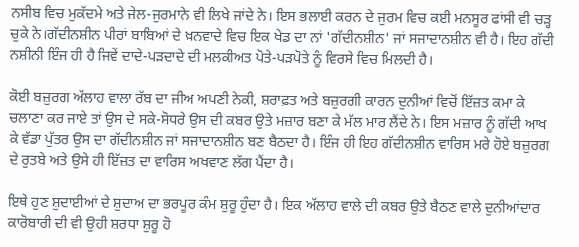ਨਸੀਬ ਵਿਚ ਮੁਕੱਦਮੇ ਅਤੇ ਜੇਲ-ਜੁਰਮਾਨੇ ਵੀ ਲਿਖੇ ਜਾਂਦੇ ਨੇ। ਇਸ ਭਲਾਈ ਕਰਨ ਦੇ ਜੁਰਮ ਵਿਚ ਕਈ ਮਨਸੂਰ ਫਾਂਸੀ ਵੀ ਚੜ੍ਹ ਚੁਕੇ ਨੇ।ਗੱਦੀਨਸ਼ੀਨ ਪੀਰਾਂ ਬਾਬਿਆਂ ਦੇ ਖ਼ਨਵਾਦੇ ਵਿਚ ਇਕ ਖੇਡ ਦਾ ਨਾਂ 'ਗੱਦੀਨਸ਼ੀਨ' ਜਾਂ ਸਜਾਦਾਨਸ਼ੀਨ ਵੀ ਹੈ। ਇਹ ਗੱਦੀ ਨਸ਼ੀਨੀ ਇੰਜ ਹੀ ਹੈ ਜਿਵੇਂ ਦਾਦੇ-ਪੜਦਾਦੇ ਦੀ ਮਲਕੀਅਤ ਪੋਤੇ-ਪੜਪੋਤੇ ਨੂੰ ਵਿਰਸੇ ਵਿਚ ਮਿਲਦੀ ਹੈ।

ਕੋਈ ਬਜ਼ੁਰਗ ਅੱਲਾਹ ਵਾਲਾ ਰੱਬ ਦਾ ਜੀਅ ਅਪਣੀ ਨੇਕੀ, ਸ਼ਰਾਫ਼ਤ ਅਤੇ ਬਜ਼ੁਰਗੀ ਕਾਰਨ ਦੁਨੀਆਂ ਵਿਚੋਂ ਇੱਜ਼ਤ ਕਮਾ ਕੇ ਚਲਾਣਾ ਕਰ ਜਾਏ ਤਾਂ ਉਸ ਦੇ ਸਕੇ-ਸੋਧਰੇ ਉਸ ਦੀ ਕਬਰ ਉਤੇ ਮਜ਼ਾਰ ਬਣਾ ਕੇ ਮੱਲ ਮਾਰ ਲੈਂਦੇ ਨੇ। ਇਸ ਮਜ਼ਾਰ ਨੂੰ ਗੱਦੀ ਆਖ ਕੇ ਵੱਡਾ ਪੁੱਤਰ ਉਸ ਦਾ ਗੱਦੀਨਸ਼ੀਨ ਜਾਂ ਸਜਾਦਾਨਸ਼ੀਨ ਬਣ ਬੈਠਦਾ ਹੈ। ਇੰਜ ਹੀ ਇਹ ਗੱਦੀਨਸ਼ੀਨ ਵਾਰਿਸ ਮਰੇ ਹੋਏ ਬਜ਼ੁਰਗ ਦੇ ਰੁਤਬੇ ਅਤੇ ਉਸੇ ਹੀ ਇੱਜ਼ਤ ਦਾ ਵਾਰਿਸ ਅਖਵਾਣ ਲੱਗ ਪੈਂਦਾ ਹੈ।

ਇਥੇ ਹੁਣ ਸ਼ੁਦਾਈਆਂ ਦੇ ਸ਼ੁਦਾਅ ਦਾ ਭਰਪੂਰ ਕੰਮ ਸ਼ੁਰੂ ਹੁੰਦਾ ਹੈ। ਇਕ ਅੱਲਾਹ ਵਾਲੇ ਦੀ ਕਬਰ ਉਤੇ ਬੈਠਣ ਵਾਲੇ ਦੁਨੀਆਂਦਾਰ ਕਾਰੋਬਾਰੀ ਦੀ ਵੀ ਉਹੀ ਸ਼ਰਧਾ ਸ਼ੁਰੂ ਹੋ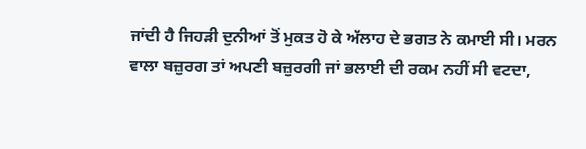ਜਾਂਦੀ ਹੈ ਜਿਹੜੀ ਦੁਨੀਆਂ ਤੋਂ ਮੁਕਤ ਹੋ ਕੇ ਅੱਲਾਹ ਦੇ ਭਗਤ ਨੇ ਕਮਾਈ ਸੀ। ਮਰਨ ਵਾਲਾ ਬਜ਼ੁਰਗ ਤਾਂ ਅਪਣੀ ਬਜ਼ੁਰਗੀ ਜਾਂ ਭਲਾਈ ਦੀ ਰਕਮ ਨਹੀਂ ਸੀ ਵਟਦਾ,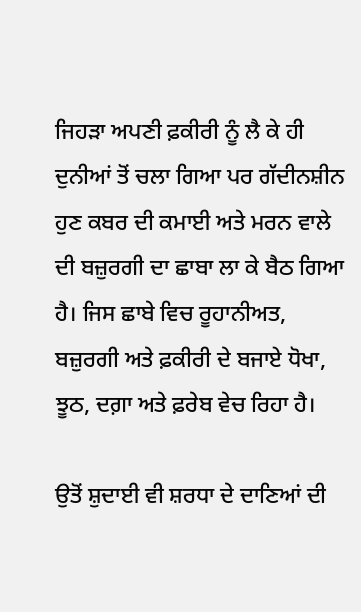ਜਿਹੜਾ ਅਪਣੀ ਫ਼ਕੀਰੀ ਨੂੰ ਲੈ ਕੇ ਹੀ ਦੁਨੀਆਂ ਤੋਂ ਚਲਾ ਗਿਆ ਪਰ ਗੱਦੀਨਸ਼ੀਨ ਹੁਣ ਕਬਰ ਦੀ ਕਮਾਈ ਅਤੇ ਮਰਨ ਵਾਲੇ ਦੀ ਬਜ਼ੁਰਗੀ ਦਾ ਛਾਬਾ ਲਾ ਕੇ ਬੈਠ ਗਿਆ ਹੈ। ਜਿਸ ਛਾਬੇ ਵਿਚ ਰੂਹਾਨੀਅਤ, ਬਜ਼ੁਰਗੀ ਅਤੇ ਫ਼ਕੀਰੀ ਦੇ ਬਜਾਏ ਧੋਖਾ, ਝੂਠ, ਦਗ਼ਾ ਅਤੇ ਫ਼ਰੇਬ ਵੇਚ ਰਿਹਾ ਹੈ।

ਉਤੋਂ ਸ਼ੁਦਾਈ ਵੀ ਸ਼ਰਧਾ ਦੇ ਦਾਣਿਆਂ ਦੀ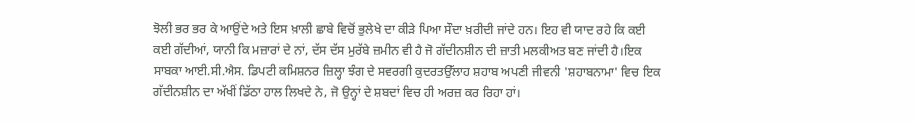ਝੋਲੀ ਭਰ ਭਰ ਕੇ ਆਉਂਦੇ ਅਤੇ ਇਸ ਖ਼ਾਲੀ ਛਾਬੇ ਵਿਚੋਂ ਭੁਲੇਖੇ ਦਾ ਕੀੜੇ ਪਿਆ ਸੌਦਾ ਖ਼ਰੀਦੀ ਜਾਂਦੇ ਹਨ। ਇਹ ਵੀ ਯਾਦ ਰਹੇ ਕਿ ਕਈ ਕਈ ਗੱਦੀਆਂ, ਯਾਨੀ ਕਿ ਮਜ਼ਾਰਾਂ ਦੇ ਨਾਂ, ਦੱਸ ਦੱਸ ਮੁਰੱਬੇ ਜ਼ਮੀਨ ਵੀ ਹੈ ਜੋ ਗੱਦੀਨਸ਼ੀਨ ਦੀ ਜ਼ਾਤੀ ਮਲਕੀਅਤ ਬਣ ਜਾਂਦੀ ਹੈ।ਇਕ ਸਾਬਕਾ ਆਈ.ਸੀ.ਐਸ. ਡਿਪਟੀ ਕਮਿਸ਼ਨਰ ਜ਼ਿਲ੍ਹਾ ਝੰਗ ਦੇ ਸਵਰਗੀ ਕੁਦਰਤਉੱਲਾਹ ਸ਼ਹਾਬ ਅਪਣੀ ਜੀਵਨੀ 'ਸ਼ਹਾਬਨਾਮਾ' ਵਿਚ ਇਕ ਗੱਦੀਨਸ਼ੀਨ ਦਾ ਅੱਖੀਂ ਡਿੱਠਾ ਹਾਲ ਲਿਖਦੇ ਨੇ, ਜੋ ਉਨ੍ਹਾਂ ਦੇ ਸ਼ਬਦਾਂ ਵਿਚ ਹੀ ਅਰਜ਼ ਕਰ ਰਿਹਾ ਹਾਂ।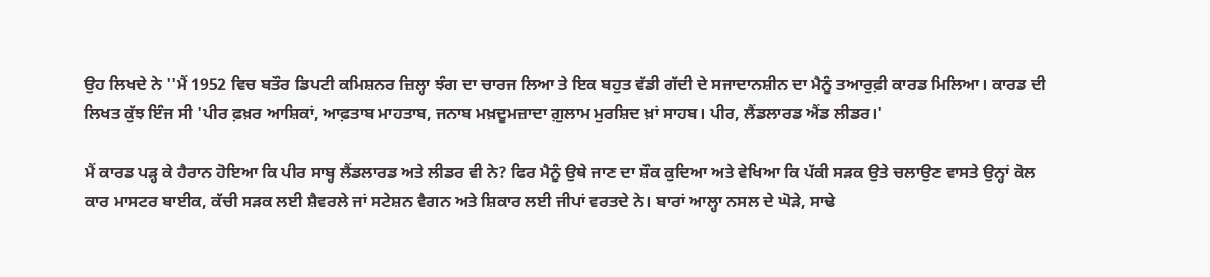ਉਹ ਲਿਖਦੇ ਨੇ ''ਮੈਂ 1952 ਵਿਚ ਬਤੌਰ ਡਿਪਟੀ ਕਮਿਸ਼ਨਰ ਜ਼ਿਲ੍ਹਾ ਝੰਗ ਦਾ ਚਾਰਜ ਲਿਆ ਤੇ ਇਕ ਬਹੁਤ ਵੱਡੀ ਗੱਦੀ ਦੇ ਸਜਾਦਾਨਸ਼ੀਨ ਦਾ ਮੈਨੂੰ ਤਆਰੁਫ਼ੀ ਕਾਰਡ ਮਿਲਿਆ। ਕਾਰਡ ਦੀ ਲਿਖਤ ਕੁੱਝ ਇੰਜ ਸੀ 'ਪੀਰ ਫ਼ਖ਼ਰ ਆਸ਼ਿਕਾਂ, ਆਫ਼ਤਾਬ ਮਾਹਤਾਬ, ਜਨਾਬ ਮਖ਼ਦੂਮਜ਼ਾਦਾ ਗ਼ੁਲਾਮ ਮੁਰਸ਼ਿਦ ਖ਼ਾਂ ਸਾਹਬ। ਪੀਰ, ਲੈਂਡਲਾਰਡ ਐਂਡ ਲੀਡਰ।'

ਮੈਂ ਕਾਰਡ ਪੜ੍ਹ ਕੇ ਹੈਰਾਨ ਹੋਇਆ ਕਿ ਪੀਰ ਸਾਬ੍ਹ ਲੈਂਡਲਾਰਡ ਅਤੇ ਲੀਡਰ ਵੀ ਨੇ? ਫਿਰ ਮੈਨੂੰ ਉਥੇ ਜਾਣ ਦਾ ਸ਼ੌਕ ਕੁਦਿਆ ਅਤੇ ਵੇਖਿਆ ਕਿ ਪੱਕੀ ਸੜਕ ਉਤੇ ਚਲਾਉਣ ਵਾਸਤੇ ਉਨ੍ਹਾਂ ਕੋਲ ਕਾਰ ਮਾਸਟਰ ਬਾਈਕ, ਕੱਚੀ ਸੜਕ ਲਈ ਸ਼ੈਵਰਲੇ ਜਾਂ ਸਟੇਸ਼ਨ ਵੈਗਨ ਅਤੇ ਸ਼ਿਕਾਰ ਲਈ ਜੀਪਾਂ ਵਰਤਦੇ ਨੇ। ਬਾਰਾਂ ਆਲ੍ਹਾ ਨਸਲ ਦੇ ਘੋੜੇ, ਸਾਢੇ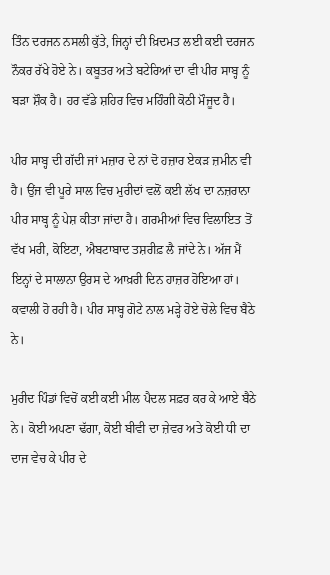ਤਿੰਨ ਦਰਜਨ ਨਸਲੀ ਕੁੱਤੇ, ਜਿਨ੍ਹਾਂ ਦੀ ਖ਼ਿਦਮਤ ਲਈ ਕਈ ਦਰਜਨ ਨੌਕਰ ਰੱਖੇ ਹੋਏ ਨੇ। ਕਬੂਤਰ ਅਤੇ ਬਟੇਰਿਆਂ ਦਾ ਵੀ ਪੀਰ ਸਾਬ੍ਹ ਨੂੰ ਬੜਾ ਸ਼ੌਕ ਹੈ। ਹਰ ਵੱਡੇ ਸ਼ਹਿਰ ਵਿਚ ਮਹਿੰਗੀ ਕੋਠੀ ਮੌਜੂਦ ਹੈ।

ਪੀਰ ਸਾਬ੍ਹ ਦੀ ਗੱਦੀ ਜਾਂ ਮਜ਼ਾਰ ਦੇ ਨਾਂ ਦੋ ਹਜ਼ਾਰ ਏਕੜ ਜ਼ਮੀਨ ਵੀ ਹੈ। ਉਂਜ ਵੀ ਪੂਰੇ ਸਾਲ ਵਿਚ ਮੁਰੀਦਾਂ ਵਲੋਂ ਕਈ ਲੱਖ ਦਾ ਨਜ਼ਰਾਨਾ ਪੀਰ ਸਾਬ੍ਹ ਨੂੰ ਪੇਸ਼ ਕੀਤਾ ਜਾਂਦਾ ਹੈ। ਗਰਮੀਆਂ ਵਿਚ ਵਿਲਾਇਤ ਤੋਂ ਵੱਖ ਮਰੀ, ਕੋਇਟਾ, ਐਬਟਾਬਾਦ ਤਸ਼ਰੀਫ਼ ਲੈ ਜਾਂਦੇ ਨੇ। ਅੱਜ ਮੈਂ ਇਨ੍ਹਾਂ ਦੇ ਸਾਲਾਨਾ ਉਰਸ ਦੇ ਆਖ਼ਰੀ ਦਿਨ ਹਾਜ਼ਰ ਹੋਇਆ ਹਾਂ। ਕਵਾਲੀ ਹੋ ਰਹੀ ਹੈ। ਪੀਰ ਸਾਬ੍ਹ ਗੋਟੇ ਨਾਲ ਮੜ੍ਹੇ ਹੋਏ ਚੋਲੇ ਵਿਚ ਬੈਠੇ ਨੇ।

ਮੁਰੀਦ ਪਿੰਡਾਂ ਵਿਚੋਂ ਕਈ ਕਈ ਮੀਲ ਪੈਦਲ ਸਫ਼ਰ ਕਰ ਕੇ ਆਏ ਬੈਠੇ ਨੇ। ਕੋਈ ਅਪਣਾ ਢੱਗਾ, ਕੋਈ ਬੀਵੀ ਦਾ ਜ਼ੇਵਰ ਅਤੇ ਕੋਈ ਧੀ ਦਾ ਦਾਜ ਵੇਚ ਕੇ ਪੀਰ ਦੇ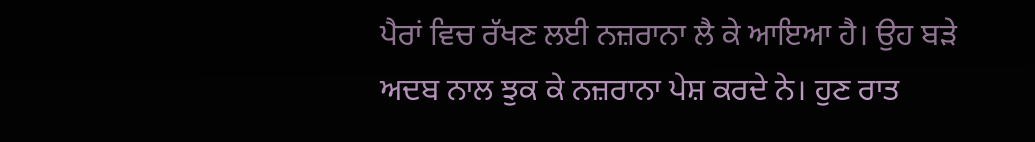ਪੈਰਾਂ ਵਿਚ ਰੱਖਣ ਲਈ ਨਜ਼ਰਾਨਾ ਲੈ ਕੇ ਆਇਆ ਹੈ। ਉਹ ਬੜੇ ਅਦਬ ਨਾਲ ਝੁਕ ਕੇ ਨਜ਼ਰਾਨਾ ਪੇਸ਼ ਕਰਦੇ ਨੇ। ਹੁਣ ਰਾਤ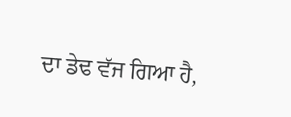ਦਾ ਡੇਢ ਵੱਜ ਗਿਆ ਹੈ,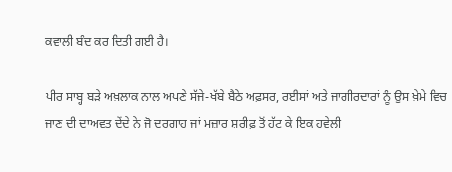ਕਵਾਲੀ ਬੰਦ ਕਰ ਦਿਤੀ ਗਈ ਹੈ।

ਪੀਰ ਸਾਬ੍ਹ ਬੜੇ ਅਖ਼ਲਾਕ ਨਾਲ ਅਪਣੇ ਸੱਜੇ-ਖੱਬੇ ਬੈਠੇ ਅਫ਼ਸਰ, ਰਈਸਾਂ ਅਤੇ ਜਾਗੀਰਦਾਰਾਂ ਨੂੰ ਉਸ ਖ਼ੇਮੇ ਵਿਚ ਜਾਣ ਦੀ ਦਾਅਵਤ ਦੇਂਦੇ ਨੇ ਜੋ ਦਰਗਾਹ ਜਾਂ ਮਜ਼ਾਰ ਸ਼ਰੀਫ਼ ਤੋਂ ਹੱਟ ਕੇ ਇਕ ਹਵੇਲੀ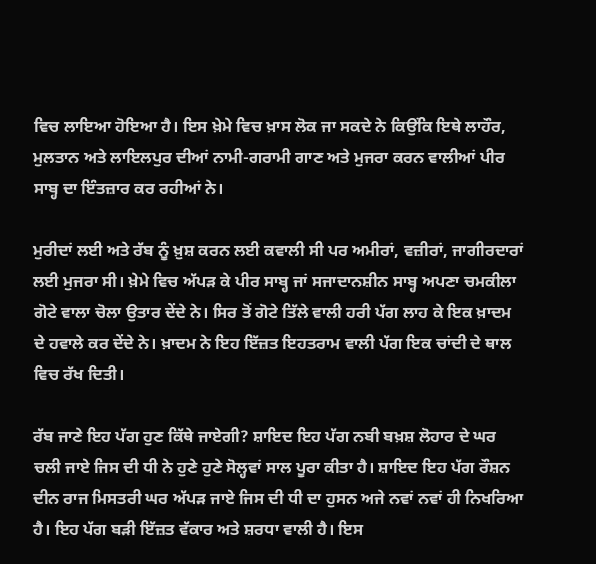ਵਿਚ ਲਾਇਆ ਹੋਇਆ ਹੈ। ਇਸ ਖ਼ੇਮੇ ਵਿਚ ਖ਼ਾਸ ਲੋਕ ਜਾ ਸਕਦੇ ਨੇ ਕਿਉਂਕਿ ਇਥੇ ਲਾਹੌਰ, ਮੁਲਤਾਨ ਅਤੇ ਲਾਇਲਪੁਰ ਦੀਆਂ ਨਾਮੀ-ਗਰਾਮੀ ਗਾਣ ਅਤੇ ਮੁਜਰਾ ਕਰਨ ਵਾਲੀਆਂ ਪੀਰ ਸਾਬ੍ਹ ਦਾ ਇੰਤਜ਼ਾਰ ਕਰ ਰਹੀਆਂ ਨੇ।

ਮੁਰੀਦਾਂ ਲਈ ਅਤੇ ਰੱਬ ਨੂੰ ਖ਼ੁਸ਼ ਕਰਨ ਲਈ ਕਵਾਲੀ ਸੀ ਪਰ ਅਮੀਰਾਂ, ਵਜ਼ੀਰਾਂ, ਜਾਗੀਰਦਾਰਾਂ ਲਈ ਮੁਜਰਾ ਸੀ। ਖ਼ੇਮੇ ਵਿਚ ਅੱਪੜ ਕੇ ਪੀਰ ਸਾਬ੍ਹ ਜਾਂ ਸਜਾਦਾਨਸ਼ੀਨ ਸਾਬ੍ਹ ਅਪਣਾ ਚਮਕੀਲਾ ਗੋਟੇ ਵਾਲਾ ਚੋਲਾ ਉਤਾਰ ਦੇਂਦੇ ਨੇ। ਸਿਰ ਤੋਂ ਗੋਟੇ ਤਿੱਲੇ ਵਾਲੀ ਹਰੀ ਪੱਗ ਲਾਹ ਕੇ ਇਕ ਖ਼ਾਦਮ ਦੇ ਹਵਾਲੇ ਕਰ ਦੇਂਦੇ ਨੇ। ਖ਼ਾਦਮ ਨੇ ਇਹ ਇੱਜ਼ਤ ਇਹਤਰਾਮ ਵਾਲੀ ਪੱਗ ਇਕ ਚਾਂਦੀ ਦੇ ਥਾਲ ਵਿਚ ਰੱਖ ਦਿਤੀ।

ਰੱਬ ਜਾਣੇ ਇਹ ਪੱਗ ਹੁਣ ਕਿੱਥੇ ਜਾਏਗੀ? ਸ਼ਾਇਦ ਇਹ ਪੱਗ ਨਬੀ ਬਖ਼ਸ਼ ਲੋਹਾਰ ਦੇ ਘਰ ਚਲੀ ਜਾਏ ਜਿਸ ਦੀ ਧੀ ਨੇ ਹੁਣੇ ਹੁਣੇ ਸੋਲ੍ਹਵਾਂ ਸਾਲ ਪੂਰਾ ਕੀਤਾ ਹੈ। ਸ਼ਾਇਦ ਇਹ ਪੱਗ ਰੌਸ਼ਨ ਦੀਨ ਰਾਜ ਮਿਸਤਰੀ ਘਰ ਅੱਪੜ ਜਾਏ ਜਿਸ ਦੀ ਧੀ ਦਾ ਹੁਸਨ ਅਜੇ ਨਵਾਂ ਨਵਾਂ ਹੀ ਨਿਖਰਿਆ ਹੈ। ਇਹ ਪੱਗ ਬੜੀ ਇੱਜ਼ਤ ਵੱਕਾਰ ਅਤੇ ਸ਼ਰਧਾ ਵਾਲੀ ਹੈ। ਇਸ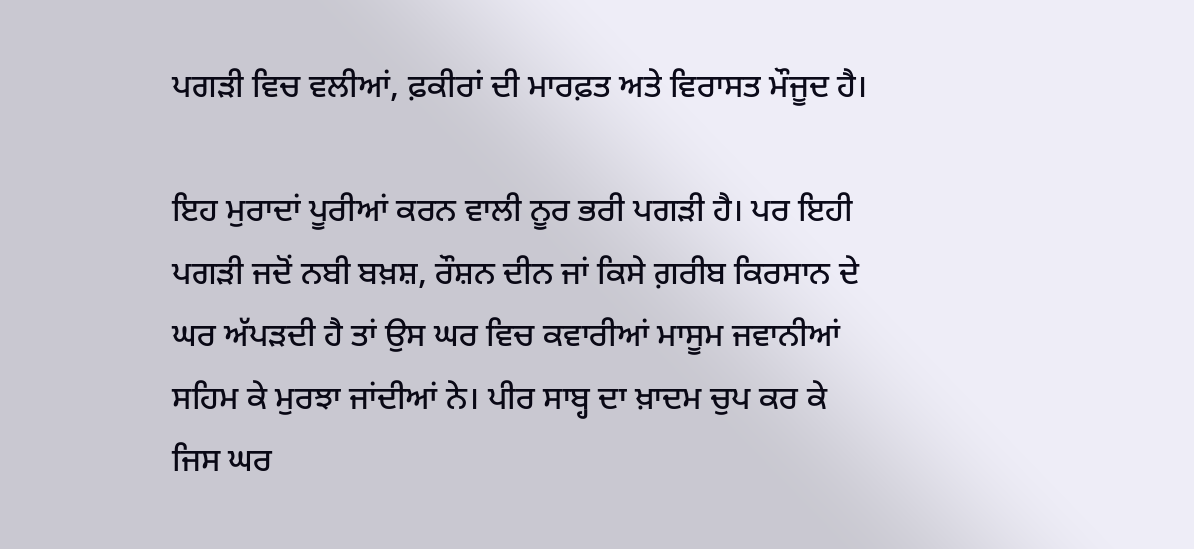ਪਗੜੀ ਵਿਚ ਵਲੀਆਂ, ਫ਼ਕੀਰਾਂ ਦੀ ਮਾਰਫ਼ਤ ਅਤੇ ਵਿਰਾਸਤ ਮੌਜੂਦ ਹੈ।

ਇਹ ਮੁਰਾਦਾਂ ਪੂਰੀਆਂ ਕਰਨ ਵਾਲੀ ਨੂਰ ਭਰੀ ਪਗੜੀ ਹੈ। ਪਰ ਇਹੀ ਪਗੜੀ ਜਦੋਂ ਨਬੀ ਬਖ਼ਸ਼, ਰੌਸ਼ਨ ਦੀਨ ਜਾਂ ਕਿਸੇ ਗ਼ਰੀਬ ਕਿਰਸਾਨ ਦੇ ਘਰ ਅੱਪੜਦੀ ਹੈ ਤਾਂ ਉਸ ਘਰ ਵਿਚ ਕਵਾਰੀਆਂ ਮਾਸੂਮ ਜਵਾਨੀਆਂ ਸਹਿਮ ਕੇ ਮੁਰਝਾ ਜਾਂਦੀਆਂ ਨੇ। ਪੀਰ ਸਾਬ੍ਹ ਦਾ ਖ਼ਾਦਮ ਚੁਪ ਕਰ ਕੇ ਜਿਸ ਘਰ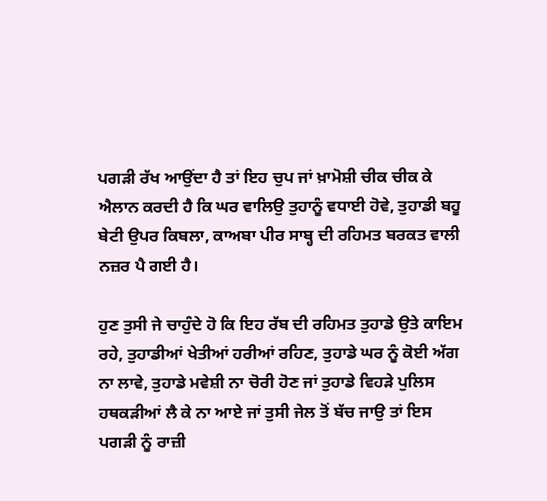ਪਗੜੀ ਰੱਖ ਆਉਂਦਾ ਹੈ ਤਾਂ ਇਹ ਚੁਪ ਜਾਂ ਖ਼ਾਮੋਸ਼ੀ ਚੀਕ ਚੀਕ ਕੇ ਐਲਾਨ ਕਰਦੀ ਹੈ ਕਿ ਘਰ ਵਾਲਿਉ ਤੁਹਾਨੂੰ ਵਧਾਈ ਹੋਵੇ, ਤੁਹਾਡੀ ਬਹੂ ਬੇਟੀ ਉਪਰ ਕਿਬਲਾ, ਕਾਅਬਾ ਪੀਰ ਸਾਬ੍ਹ ਦੀ ਰਹਿਮਤ ਬਰਕਤ ਵਾਲੀ ਨਜ਼ਰ ਪੈ ਗਈ ਹੈ।

ਹੁਣ ਤੁਸੀ ਜੇ ਚਾਹੁੰਦੇ ਹੋ ਕਿ ਇਹ ਰੱਬ ਦੀ ਰਹਿਮਤ ਤੁਹਾਡੇ ਉਤੇ ਕਾਇਮ ਰਹੇ, ਤੁਹਾਡੀਆਂ ਖੇਤੀਆਂ ਹਰੀਆਂ ਰਹਿਣ, ਤੁਹਾਡੇ ਘਰ ਨੂੰ ਕੋਈ ਅੱਗ ਨਾ ਲਾਵੇ, ਤੁਹਾਡੇ ਮਵੇਸ਼ੀ ਨਾ ਚੋਰੀ ਹੋਣ ਜਾਂ ਤੁਹਾਡੇ ਵਿਹੜੇ ਪੁਲਿਸ ਹਥਕੜੀਆਂ ਲੈ ਕੇ ਨਾ ਆਏ ਜਾਂ ਤੁਸੀ ਜੇਲ ਤੋਂ ਬੱਚ ਜਾਉ ਤਾਂ ਇਸ ਪਗੜੀ ਨੂੰ ਰਾਜ਼ੀ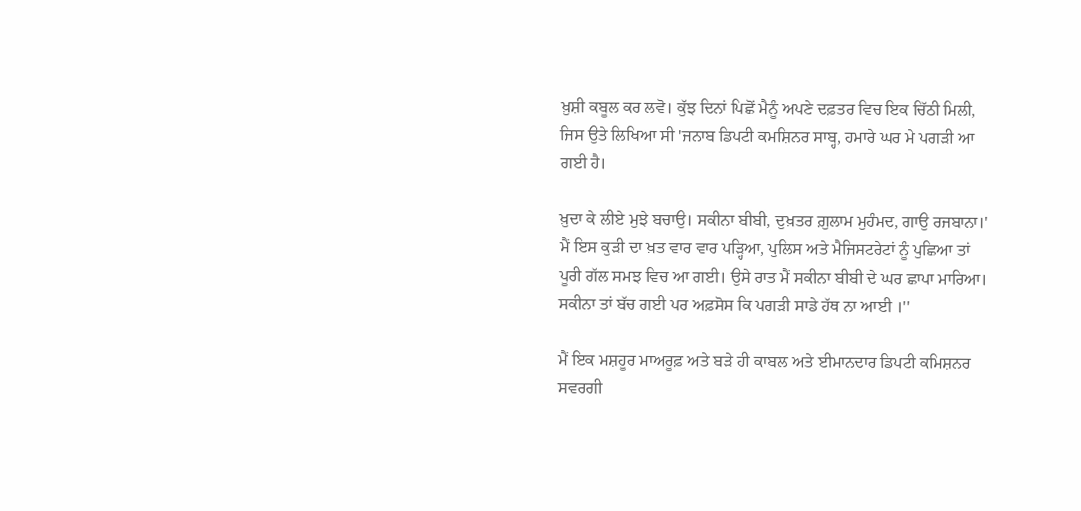ਖ਼ੁਸ਼ੀ ਕਬੂਲ ਕਰ ਲਵੋ। ਕੁੱਝ ਦਿਨਾਂ ਪਿਛੋਂ ਮੈਨੂੰ ਅਪਣੇ ਦਫ਼ਤਰ ਵਿਚ ਇਕ ਚਿੱਠੀ ਮਿਲੀ, ਜਿਸ ਉਤੇ ਲਿਖਿਆ ਸੀ 'ਜਨਾਬ ਡਿਪਟੀ ਕਮਸ਼ਿਨਰ ਸਾਬ੍ਹ, ਹਮਾਰੇ ਘਰ ਮੇ ਪਗੜੀ ਆ ਗਈ ਹੈ।

ਖ਼ੁਦਾ ਕੇ ਲੀਏ ਮੁਝੇ ਬਚਾਉ। ਸਕੀਨਾ ਬੀਬੀ, ਦੁਖ਼ਤਰ ਗ਼ੁਲਾਮ ਮੁਹੰਮਦ, ਗਾਉ ਰਜਬਾਨਾ।' ਮੈਂ ਇਸ ਕੁੜੀ ਦਾ ਖ਼ਤ ਵਾਰ ਵਾਰ ਪੜ੍ਹਿਆ, ਪੁਲਿਸ ਅਤੇ ਮੈਜਿਸਟਰੇਟਾਂ ਨੂੰ ਪੁਛਿਆ ਤਾਂ ਪੂਰੀ ਗੱਲ ਸਮਝ ਵਿਚ ਆ ਗਈ। ਉਸੇ ਰਾਤ ਮੈਂ ਸਕੀਨਾ ਬੀਬੀ ਦੇ ਘਰ ਛਾਪਾ ਮਾਰਿਆ। ਸਕੀਨਾ ਤਾਂ ਬੱਚ ਗਈ ਪਰ ਅਫ਼ਸੋਸ ਕਿ ਪਗੜੀ ਸਾਡੇ ਹੱਥ ਨਾ ਆਈ ।''

ਮੈਂ ਇਕ ਮਸ਼ਹੂਰ ਮਾਅਰੂਫ਼ ਅਤੇ ਬੜੇ ਹੀ ਕਾਬਲ ਅਤੇ ਈਮਾਨਦਾਰ ਡਿਪਟੀ ਕਮਿਸ਼ਨਰ ਸਵਰਗੀ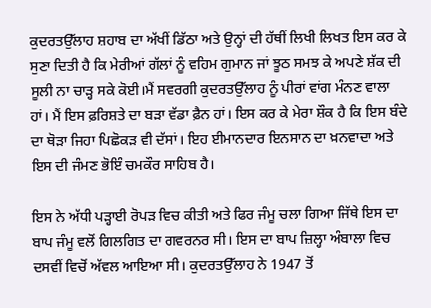ਕੁਦਰਤਉੱਲਾਹ ਸ਼ਹਾਬ ਦਾ ਅੱਖੀਂ ਡਿੱਠਾ ਅਤੇ ਉਨ੍ਹਾਂ ਦੀ ਹੱਥੀਂ ਲਿਖੀ ਲਿਖਤ ਇਸ ਕਰ ਕੇ ਸੁਣਾ ਦਿਤੀ ਹੈ ਕਿ ਮੇਰੀਆਂ ਗੱਲਾਂ ਨੂੰ ਵਹਿਮ ਗੁਮਾਨ ਜਾਂ ਝੂਠ ਸਮਝ ਕੇ ਅਪਣੇ ਸ਼ੱਕ ਦੀ ਸੂਲੀ ਨਾ ਚਾੜ੍ਹ ਸਕੇ ਕੋਈ।ਮੈਂ ਸਵਰਗੀ ਕੁਦਰਤਉੱਲਾਹ ਨੂੰ ਪੀਰਾਂ ਵਾਂਗ ਮੰਨਣ ਵਾਲਾ ਹਾਂ। ਮੈਂ ਇਸ ਫ਼ਰਿਸ਼ਤੇ ਦਾ ਬੜਾ ਵੱਡਾ ਫ਼ੈਨ ਹਾਂ। ਇਸ ਕਰ ਕੇ ਮੇਰਾ ਸ਼ੌਕ ਹੈ ਕਿ ਇਸ ਬੰਦੇ ਦਾ ਥੋੜਾ ਜਿਹਾ ਪਿਛੋਕੜ ਵੀ ਦੱਸਾਂ। ਇਹ ਈਮਾਨਦਾਰ ਇਨਸਾਨ ਦਾ ਖ਼ਨਵਾਦਾ ਅਤੇ ਇਸ ਦੀ ਜੰਮਣ ਭੋਇੰ ਚਮਕੌਰ ਸਾਹਿਬ ਹੈ।

ਇਸ ਨੇ ਅੱਧੀ ਪੜ੍ਹਾਈ ਰੋਪੜ ਵਿਚ ਕੀਤੀ ਅਤੇ ਫਿਰ ਜੰਮੂ ਚਲਾ ਗਿਆ ਜਿੱਥੇ ਇਸ ਦਾ ਬਾਪ ਜੰਮੂ ਵਲੋਂ ਗਿਲਗਿਤ ਦਾ ਗਵਰਨਰ ਸੀ। ਇਸ ਦਾ ਬਾਪ ਜ਼ਿਲ੍ਹਾ ਅੰਬਾਲਾ ਵਿਚ ਦਸਵੀਂ ਵਿਚੋਂ ਅੱਵਲ ਆਇਆ ਸੀ। ਕੁਦਰਤਉੱਲਾਹ ਨੇ 1947 ਤੋਂ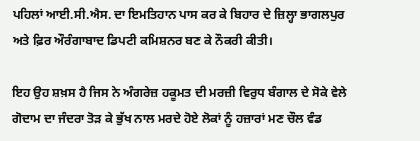ਪਹਿਲਾਂ ਆਈ.ਸੀ.ਐਸ. ਦਾ ਇਮਤਿਹਾਨ ਪਾਸ ਕਰ ਕੇ ਬਿਹਾਰ ਦੇ ਜ਼ਿਲ੍ਹਾ ਭਾਗਲਪੁਰ ਅਤੇ ਫ਼ਿਰ ਔਰੰਗਾਬਾਦ ਡਿਪਟੀ ਕਮਿਸ਼ਨਰ ਬਣ ਕੇ ਨੌਕਰੀ ਕੀਤੀ।

ਇਹ ਉਹ ਸ਼ਖ਼ਸ ਹੈ ਜਿਸ ਨੇ ਅੰਗਰੇਜ਼ ਹਕੂਮਤ ਦੀ ਮਰਜ਼ੀ ਵਿਰੁਧ ਬੰਗਾਲ ਦੇ ਸੋਕੇ ਵੇਲੇ ਗੋਦਾਮ ਦਾ ਜੰਦਰਾ ਤੋੜ ਕੇ ਭੁੱਖ ਨਾਲ ਮਰਦੇ ਹੋਏ ਲੋਕਾਂ ਨੂੰ ਹਜ਼ਾਰਾਂ ਮਣ ਚੌਲ ਵੰਡ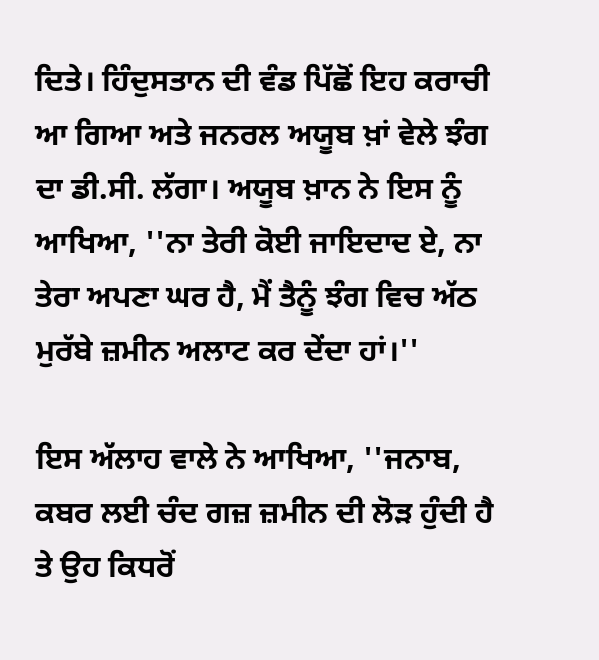ਦਿਤੇ। ਹਿੰਦੁਸਤਾਨ ਦੀ ਵੰਡ ਪਿੱਛੋਂ ਇਹ ਕਰਾਚੀ ਆ ਗਿਆ ਅਤੇ ਜਨਰਲ ਅਯੂਬ ਖ਼ਾਂ ਵੇਲੇ ਝੰਗ ਦਾ ਡੀ.ਸੀ. ਲੱਗਾ। ਅਯੂਬ ਖ਼ਾਨ ਨੇ ਇਸ ਨੂੰ ਆਖਿਆ, ''ਨਾ ਤੇਰੀ ਕੋਈ ਜਾਇਦਾਦ ਏ, ਨਾ ਤੇਰਾ ਅਪਣਾ ਘਰ ਹੈ, ਮੈਂ ਤੈਨੂੰ ਝੰਗ ਵਿਚ ਅੱਠ ਮੁਰੱਬੇ ਜ਼ਮੀਨ ਅਲਾਟ ਕਰ ਦੇਂਦਾ ਹਾਂ।''

ਇਸ ਅੱਲਾਹ ਵਾਲੇ ਨੇ ਆਖਿਆ, ''ਜਨਾਬ, ਕਬਰ ਲਈ ਚੰਦ ਗਜ਼ ਜ਼ਮੀਨ ਦੀ ਲੋੜ ਹੁੰਦੀ ਹੈ ਤੇ ਉਹ ਕਿਧਰੋਂ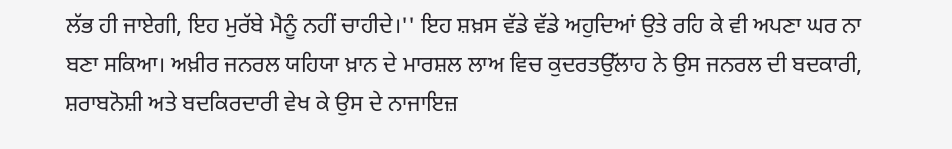ਲੱਭ ਹੀ ਜਾਏਗੀ, ਇਹ ਮੁਰੱਬੇ ਮੈਨੂੰ ਨਹੀਂ ਚਾਹੀਦੇ।'' ਇਹ ਸ਼ਖ਼ਸ ਵੱਡੇ ਵੱਡੇ ਅਹੁਦਿਆਂ ਉਤੇ ਰਹਿ ਕੇ ਵੀ ਅਪਣਾ ਘਰ ਨਾ ਬਣਾ ਸਕਿਆ। ਅਖ਼ੀਰ ਜਨਰਲ ਯਹਿਯਾ ਖ਼ਾਨ ਦੇ ਮਾਰਸ਼ਲ ਲਾਅ ਵਿਚ ਕੁਦਰਤਉੱਲਾਹ ਨੇ ਉਸ ਜਨਰਲ ਦੀ ਬਦਕਾਰੀ, ਸ਼ਰਾਬਨੋਸ਼ੀ ਅਤੇ ਬਦਕਿਰਦਾਰੀ ਵੇਖ ਕੇ ਉਸ ਦੇ ਨਾਜਾਇਜ਼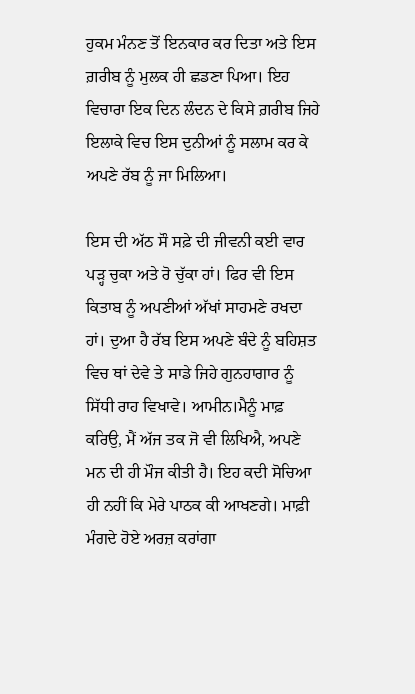ਹੁਕਮ ਮੰਨਣ ਤੋਂ ਇਨਕਾਰ ਕਰ ਦਿਤਾ ਅਤੇ ਇਸ ਗ਼ਰੀਬ ਨੂੰ ਮੁਲਕ ਹੀ ਛਡਣਾ ਪਿਆ। ਇਹ ਵਿਚਾਰਾ ਇਕ ਦਿਨ ਲੰਦਨ ਦੇ ਕਿਸੇ ਗ਼ਰੀਬ ਜਿਹੇ ਇਲਾਕੇ ਵਿਚ ਇਸ ਦੁਨੀਆਂ ਨੂੰ ਸਲਾਮ ਕਰ ਕੇ ਅਪਣੇ ਰੱਬ ਨੂੰ ਜਾ ਮਿਲਿਆ।

ਇਸ ਦੀ ਅੱਠ ਸੌ ਸਫ਼ੇ ਦੀ ਜੀਵਨੀ ਕਈ ਵਾਰ ਪੜ੍ਹ ਚੁਕਾ ਅਤੇ ਰੋ ਚੁੱਕਾ ਹਾਂ। ਫਿਰ ਵੀ ਇਸ ਕਿਤਾਬ ਨੂੰ ਅਪਣੀਆਂ ਅੱਖਾਂ ਸਾਹਮਣੇ ਰਖਦਾ ਹਾਂ। ਦੁਆ ਹੈ ਰੱਬ ਇਸ ਅਪਣੇ ਬੰਦੇ ਨੂੰ ਬਹਿਸ਼ਤ ਵਿਚ ਥਾਂ ਦੇਵੇ ਤੇ ਸਾਡੇ ਜਿਹੇ ਗੁਨਹਾਗਾਰ ਨੂੰ ਸਿੱਧੀ ਰਾਹ ਵਿਖਾਵੇ। ਆਮੀਨ।ਮੈਨੂੰ ਮਾਫ਼ ਕਰਿਉ, ਮੈਂ ਅੱਜ ਤਕ ਜੋ ਵੀ ਲਿਖਿਐ, ਅਪਣੇ ਮਨ ਦੀ ਹੀ ਮੌਜ ਕੀਤੀ ਹੈ। ਇਹ ਕਦੀ ਸੋਚਿਆ ਹੀ ਨਹੀਂ ਕਿ ਮੇਰੇ ਪਾਠਕ ਕੀ ਆਖਣਗੇ। ਮਾਫ਼ੀ ਮੰਗਦੇ ਹੋਏ ਅਰਜ਼ ਕਰਾਂਗਾ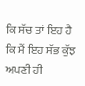ਕਿ ਸੱਚ ਤਾਂ ਇਹ ਹੈ ਕਿ ਮੈਂ ਇਹ ਸੱਭ ਕੁੱਝ ਅਪਣੀ ਹੀ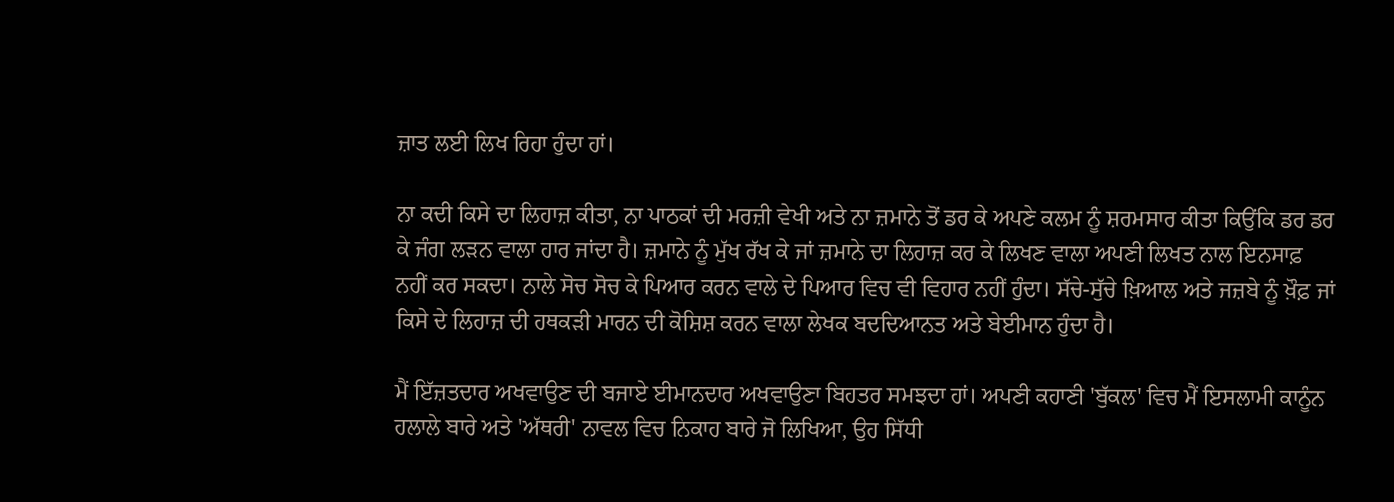ਜ਼ਾਤ ਲਈ ਲਿਖ ਰਿਹਾ ਹੁੰਦਾ ਹਾਂ।

ਨਾ ਕਦੀ ਕਿਸੇ ਦਾ ਲਿਹਾਜ਼ ਕੀਤਾ, ਨਾ ਪਾਠਕਾਂ ਦੀ ਮਰਜ਼ੀ ਵੇਖੀ ਅਤੇ ਨਾ ਜ਼ਮਾਨੇ ਤੋਂ ਡਰ ਕੇ ਅਪਣੇ ਕਲਮ ਨੂੰ ਸ਼ਰਮਸਾਰ ਕੀਤਾ ਕਿਉਂਕਿ ਡਰ ਡਰ ਕੇ ਜੰਗ ਲੜਨ ਵਾਲਾ ਹਾਰ ਜਾਂਦਾ ਹੈ। ਜ਼ਮਾਨੇ ਨੂੰ ਮੁੱਖ ਰੱਖ ਕੇ ਜਾਂ ਜ਼ਮਾਨੇ ਦਾ ਲਿਹਾਜ਼ ਕਰ ਕੇ ਲਿਖਣ ਵਾਲਾ ਅਪਣੀ ਲਿਖਤ ਨਾਲ ਇਨਸਾਫ਼ ਨਹੀਂ ਕਰ ਸਕਦਾ। ਨਾਲੇ ਸੋਚ ਸੋਚ ਕੇ ਪਿਆਰ ਕਰਨ ਵਾਲੇ ਦੇ ਪਿਆਰ ਵਿਚ ਵੀ ਵਿਹਾਰ ਨਹੀਂ ਹੁੰਦਾ। ਸੱਚੇ-ਸੁੱਚੇ ਖ਼ਿਆਲ ਅਤੇ ਜਜ਼ਬੇ ਨੂੰ ਖ਼ੌਫ਼ ਜਾਂ ਕਿਸੇ ਦੇ ਲਿਹਾਜ਼ ਦੀ ਹਥਕੜੀ ਮਾਰਨ ਦੀ ਕੋਸ਼ਿਸ਼ ਕਰਨ ਵਾਲਾ ਲੇਖਕ ਬਦਦਿਆਨਤ ਅਤੇ ਬੇਈਮਾਨ ਹੁੰਦਾ ਹੈ।

ਮੈਂ ਇੱਜ਼ਤਦਾਰ ਅਖਵਾਉਣ ਦੀ ਬਜਾਏ ਈਮਾਨਦਾਰ ਅਖਵਾਉਣਾ ਬਿਹਤਰ ਸਮਝਦਾ ਹਾਂ। ਅਪਣੀ ਕਹਾਣੀ 'ਬੁੱਕਲ' ਵਿਚ ਮੈਂ ਇਸਲਾਮੀ ਕਾਨੂੰਨ ਹਲਾਲੇ ਬਾਰੇ ਅਤੇ 'ਅੱਥਰੀ' ਨਾਵਲ ਵਿਚ ਨਿਕਾਹ ਬਾਰੇ ਜੋ ਲਿਖਿਆ, ਉਹ ਸਿੱਧੀ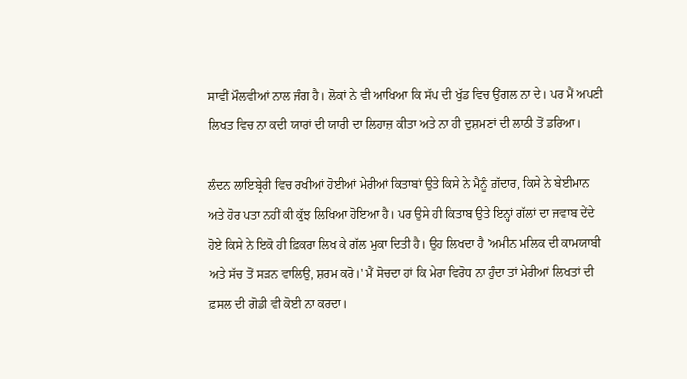ਸਾਵੀਂ ਮੌਲਵੀਆਂ ਨਾਲ ਜੰਗ ਹੈ। ਲੋਕਾਂ ਨੇ ਵੀ ਆਖਿਆ ਕਿ ਸੱਪ ਦੀ ਖੁੱਡ ਵਿਚ ਉਂਗਲ ਨਾ ਦੇ। ਪਰ ਮੈਂ ਅਪਣੀ ਲਿਖਤ ਵਿਚ ਨਾ ਕਦੀ ਯਾਰਾਂ ਦੀ ਯਾਰੀ ਦਾ ਲਿਹਾਜ਼ ਕੀਤਾ ਅਤੇ ਨਾ ਹੀ ਦੁਸ਼ਮਣਾਂ ਦੀ ਲਾਠੀ ਤੋਂ ਡਰਿਆ।

ਲੰਦਨ ਲਾਇਬ੍ਰੇਰੀ ਵਿਚ ਰਖੀਆਂ ਹੋਈਆਂ ਮੇਰੀਆਂ ਕਿਤਾਬਾਂ ਉਤੇ ਕਿਸੇ ਨੇ ਮੈਨੂੰ ਗ਼ੱਦਾਰ, ਕਿਸੇ ਨੇ ਬੇਈਮਾਨ ਅਤੇ ਹੋਰ ਪਤਾ ਨਹੀਂ ਕੀ ਕੁੱਝ ਲਿਖਿਆ ਹੋਇਆ ਹੈ। ਪਰ ਉਸੇ ਹੀ ਕਿਤਾਬ ਉਤੇ ਇਨ੍ਹਾਂ ਗੱਲਾਂ ਦਾ ਜਵਾਬ ਦੇਂਦੇ ਹੋਏ ਕਿਸੇ ਨੇ ਇਕੋ ਹੀ ਫ਼ਿਕਰਾ ਲਿਖ ਕੇ ਗੱਲ ਮੁਕਾ ਦਿਤੀ ਹੈ। ਉਹ ਲਿਖਦਾ ਹੈ 'ਅਮੀਨ ਮਲਿਕ ਦੀ ਕਾਮਯਾਬੀ ਅਤੇ ਸੱਚ ਤੋਂ ਸੜਨ ਵਾਲਿਉ, ਸ਼ਰਮ ਕਰੋ।' ਮੈਂ ਸੋਚਦਾ ਹਾਂ ਕਿ ਮੇਰਾ ਵਿਰੋਧ ਨਾ ਹੁੰਦਾ ਤਾਂ ਮੇਰੀਆਂ ਲਿਖਤਾਂ ਦੀ ਫ਼ਸਲ ਦੀ ਗੋਡੀ ਵੀ ਕੋਈ ਨਾ ਕਰਦਾ।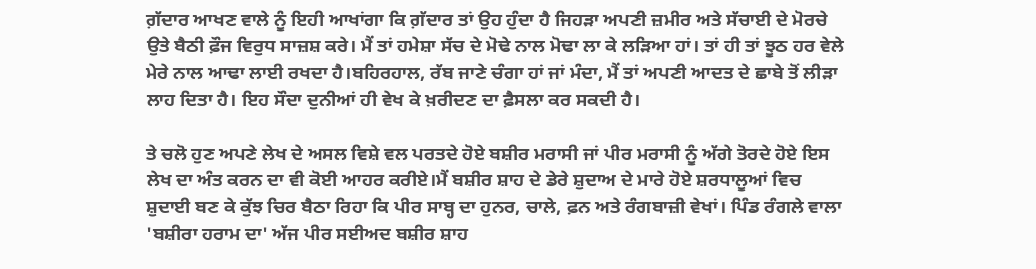ਗ਼ੱਦਾਰ ਆਖਣ ਵਾਲੇ ਨੂੰ ਇਹੀ ਆਖਾਂਗਾ ਕਿ ਗ਼ੱਦਾਰ ਤਾਂ ਉਹ ਹੁੰਦਾ ਹੈ ਜਿਹੜਾ ਅਪਣੀ ਜ਼ਮੀਰ ਅਤੇ ਸੱਚਾਈ ਦੇ ਮੋਰਚੇ ਉਤੇ ਬੈਠੀ ਫ਼ੌਜ ਵਿਰੁਧ ਸਾਜ਼ਸ਼ ਕਰੇ। ਮੈਂ ਤਾਂ ਹਮੇਸ਼ਾ ਸੱਚ ਦੇ ਮੋਢੇ ਨਾਲ ਮੋਢਾ ਲਾ ਕੇ ਲੜਿਆ ਹਾਂ। ਤਾਂ ਹੀ ਤਾਂ ਝੂਠ ਹਰ ਵੇਲੇ ਮੇਰੇ ਨਾਲ ਆਢਾ ਲਾਈ ਰਖਦਾ ਹੈ।ਬਹਿਰਹਾਲ, ਰੱਬ ਜਾਣੇ ਚੰਗਾ ਹਾਂ ਜਾਂ ਮੰਦਾ, ਮੈਂ ਤਾਂ ਅਪਣੀ ਆਦਤ ਦੇ ਛਾਬੇ ਤੋਂ ਲੀੜਾ ਲਾਹ ਦਿਤਾ ਹੈ। ਇਹ ਸੌਦਾ ਦੁਨੀਆਂ ਹੀ ਵੇਖ ਕੇ ਖ਼ਰੀਦਣ ਦਾ ਫ਼ੈਸਲਾ ਕਰ ਸਕਦੀ ਹੈ।

ਤੇ ਚਲੋ ਹੁਣ ਅਪਣੇ ਲੇਖ ਦੇ ਅਸਲ ਵਿਸ਼ੇ ਵਲ ਪਰਤਦੇ ਹੋਏ ਬਸ਼ੀਰ ਮਰਾਸੀ ਜਾਂ ਪੀਰ ਮਰਾਸੀ ਨੂੰ ਅੱਗੇ ਤੋਰਦੇ ਹੋਏ ਇਸ ਲੇਖ ਦਾ ਅੰਤ ਕਰਨ ਦਾ ਵੀ ਕੋਈ ਆਹਰ ਕਰੀਏ।ਮੈਂ ਬਸ਼ੀਰ ਸ਼ਾਹ ਦੇ ਡੇਰੇ ਸ਼ੁਦਾਅ ਦੇ ਮਾਰੇ ਹੋਏ ਸ਼ਰਧਾਲੂਆਂ ਵਿਚ ਸ਼ੁਦਾਈ ਬਣ ਕੇ ਕੁੱਝ ਚਿਰ ਬੈਠਾ ਰਿਹਾ ਕਿ ਪੀਰ ਸਾਬ੍ਹ ਦਾ ਹੁਨਰ, ਚਾਲੇ, ਫ਼ਨ ਅਤੇ ਰੰਗਬਾਜ਼ੀ ਵੇਖਾਂ। ਪਿੰਡ ਰੰਗਲੇ ਵਾਲਾ 'ਬਸ਼ੀਰਾ ਹਰਾਮ ਦਾ' ਅੱਜ ਪੀਰ ਸਈਅਦ ਬਸ਼ੀਰ ਸ਼ਾਹ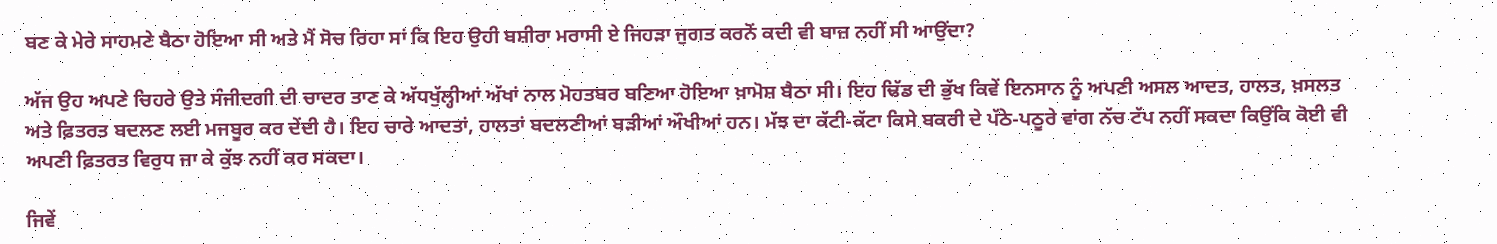ਬਣ ਕੇ ਮੇਰੇ ਸਾਹਮਣੇ ਬੈਠਾ ਹੋਇਆ ਸੀ ਅਤੇ ਮੈਂ ਸੋਚ ਰਿਹਾ ਸਾਂ ਕਿ ਇਹ ਉਹੀ ਬਸ਼ੀਰਾ ਮਰਾਸੀ ਏ ਜਿਹੜਾ ਜੁਗਤ ਕਰਨੋਂ ਕਦੀ ਵੀ ਬਾਜ਼ ਨਹੀਂ ਸੀ ਆਉਂਦਾ?

ਅੱਜ ਉਹ ਅਪਣੇ ਚਿਹਰੇ ਉਤੇ ਸੰਜੀਦਗੀ ਦੀ ਚਾਦਰ ਤਾਣ ਕੇ ਅੱਧਖੁੱਲ੍ਹੀਆਂ ਅੱਖਾਂ ਨਾਲ ਮੋਹਤਬਰ ਬਣਿਆ ਹੋਇਆ ਖ਼ਾਮੋਸ਼ ਬੈਠਾ ਸੀ। ਇਹ ਢਿੱਡ ਦੀ ਭੁੱਖ ਕਿਵੇਂ ਇਨਸਾਨ ਨੂੰ ਅਪਣੀ ਅਸਲ ਆਦਤ, ਹਾਲਤ, ਖ਼ਸਲਤ ਅਤੇ ਫ਼ਿਤਰਤ ਬਦਲਣ ਲਈ ਮਜਬੂਰ ਕਰ ਦੇਂਦੀ ਹੈ। ਇਹ ਚਾਰੇ ਆਦਤਾਂ, ਹਾਲਤਾਂ ਬਦਲਣੀਆਂ ਬੜੀਆਂ ਔਖੀਆਂ ਹਨ। ਮੱਝ ਦਾ ਕੱਟੀ-ਕੱਟਾ ਕਿਸੇ ਬਕਰੀ ਦੇ ਪੱਠੇ-ਪਠੂਰੇ ਵਾਂਗ ਨੱਚ ਟੱਪ ਨਹੀਂ ਸਕਦਾ ਕਿਉਂਕਿ ਕੋਈ ਵੀ ਅਪਣੀ ਫ਼ਿਤਰਤ ਵਿਰੁਧ ਜਾ ਕੇ ਕੁੱਝ ਨਹੀਂ ਕਰ ਸਕਦਾ।

ਜਿਵੇਂ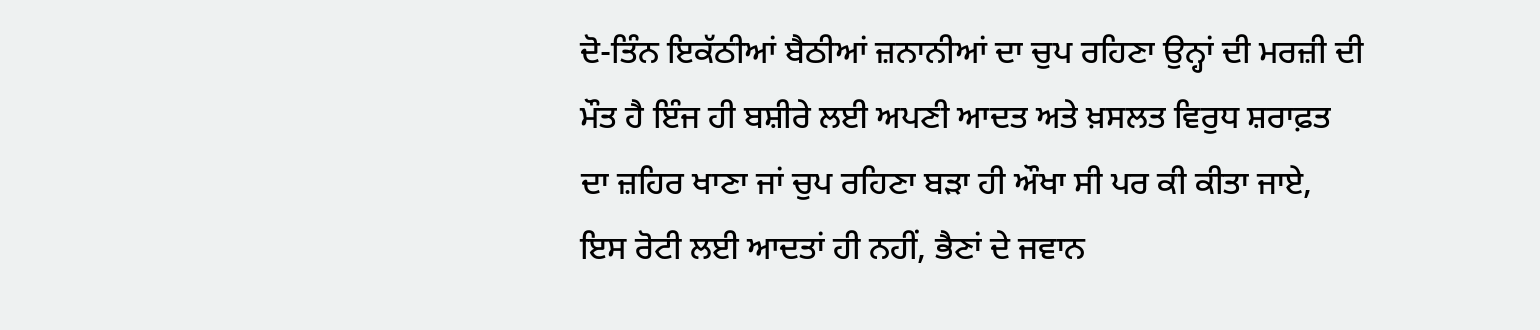ਦੋ-ਤਿੰਨ ਇਕੱਠੀਆਂ ਬੈਠੀਆਂ ਜ਼ਨਾਨੀਆਂ ਦਾ ਚੁਪ ਰਹਿਣਾ ਉਨ੍ਹਾਂ ਦੀ ਮਰਜ਼ੀ ਦੀ ਮੌਤ ਹੈ ਇੰਜ ਹੀ ਬਸ਼ੀਰੇ ਲਈ ਅਪਣੀ ਆਦਤ ਅਤੇ ਖ਼ਸਲਤ ਵਿਰੁਧ ਸ਼ਰਾਫ਼ਤ ਦਾ ਜ਼ਹਿਰ ਖਾਣਾ ਜਾਂ ਚੁਪ ਰਹਿਣਾ ਬੜਾ ਹੀ ਔਖਾ ਸੀ ਪਰ ਕੀ ਕੀਤਾ ਜਾਏ, ਇਸ ਰੋਟੀ ਲਈ ਆਦਤਾਂ ਹੀ ਨਹੀਂ, ਭੈਣਾਂ ਦੇ ਜਵਾਨ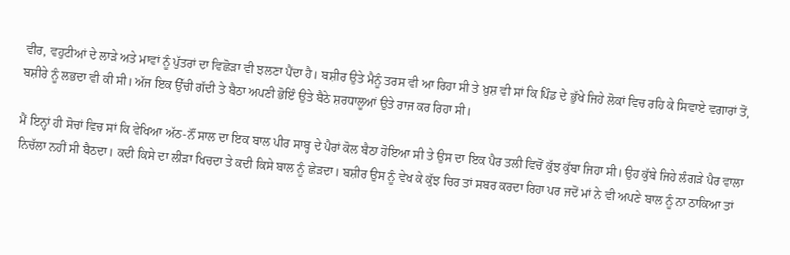ਵੀਰ, ਵਹੁਟੀਆਂ ਦੇ ਲਾੜੇ ਅਤੇ ਮਾਵਾਂ ਨੂੰ ਪੁੱਤਰਾਂ ਦਾ ਵਿਛੋੜਾ ਵੀ ਝਲਣਾ ਪੈਂਦਾ ਹੈ। ਬਸ਼ੀਰ ਉਤੇ ਮੈਨੂੰ ਤਰਸ ਵੀ ਆ ਰਿਹਾ ਸੀ ਤੇ ਖ਼ੁਸ਼ ਵੀ ਸਾਂ ਕਿ ਪਿੰਡ ਦੇ ਭੁੱਖੇ ਜਿਹੇ ਲੋਕਾਂ ਵਿਚ ਰਹਿ ਕੇ ਸਿਵਾਏ ਵਗਾਰਾਂ ਤੋਂ, ਬਸ਼ੀਰੇ ਨੂੰ ਲਭਦਾ ਵੀ ਕੀ ਸੀ। ਅੱਜ ਇਕ ਉੱਚੀ ਗੱਦੀ ਤੇ ਬੈਠਾ ਅਪਣੀ ਭੋਇੰ ਉਤੇ ਬੈਠੇ ਸ਼ਰਧਾਲੂਆਂ ਉਤੇ ਰਾਜ ਕਰ ਰਿਹਾ ਸੀ।

ਮੈਂ ਇਨ੍ਹਾਂ ਹੀ ਸੋਚਾਂ ਵਿਚ ਸਾਂ ਕਿ ਵੇਖਿਆ ਅੱਠ-ਨੌਂ ਸਾਲ ਦਾ ਇਕ ਬਾਲ ਪੀਰ ਸਾਬ੍ਹ ਦੇ ਪੈਰਾਂ ਕੋਲ ਬੈਠਾ ਹੋਇਆ ਸੀ ਤੇ ਉਸ ਦਾ ਇਕ ਪੈਰ ਤਲੀ ਵਿਚੋਂ ਕੁੱਝ ਕੁੱਬਾ ਜਿਹਾ ਸੀ। ਉਹ ਕੁੱਬੇ ਜਿਹੇ ਲੰਗੜੇ ਪੈਰ ਵਾਲਾ ਨਿਚੱਲਾ ਨਹੀਂ ਸੀ ਬੈਠਦਾ। ਕਦੀ ਕਿਸੇ ਦਾ ਲੀੜਾ ਖਿਚਦਾ ਤੇ ਕਦੀ ਕਿਸੇ ਬਾਲ ਨੂੰ ਛੇੜਦਾ। ਬਸ਼ੀਰ ਉਸ ਨੂੰ ਵੇਖ ਕੇ ਕੁੱਝ ਚਿਰ ਤਾਂ ਸਬਰ ਕਰਦਾ ਰਿਹਾ ਪਰ ਜਦੋਂ ਮਾਂ ਨੇ ਵੀ ਅਪਣੇ ਬਾਲ ਨੂੰ ਨਾ ਠਾਕਿਆ ਤਾਂ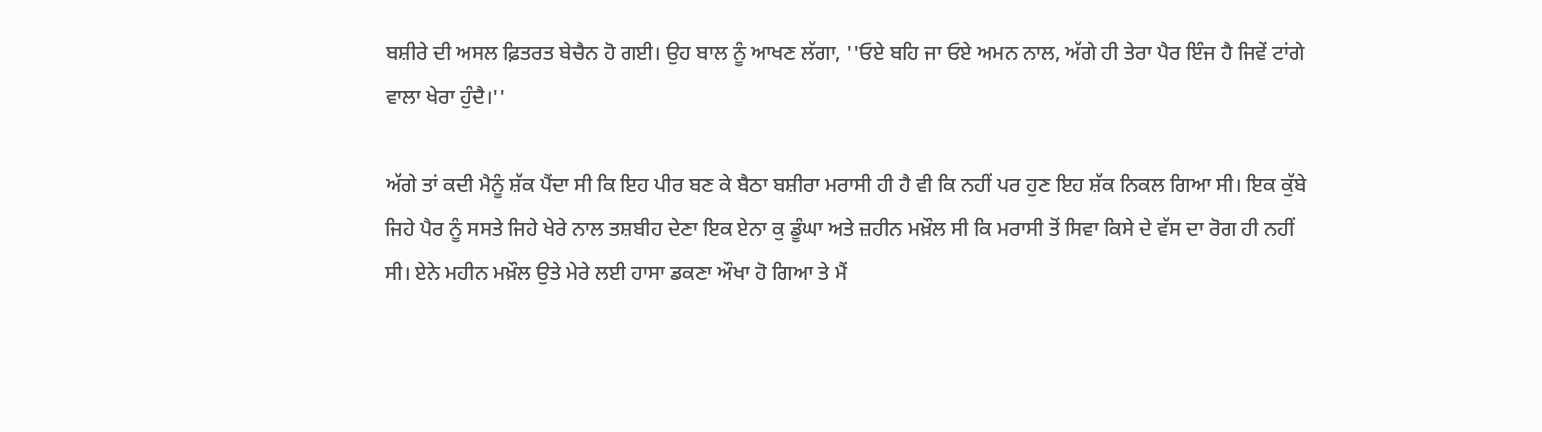ਬਸ਼ੀਰੇ ਦੀ ਅਸਲ ਫ਼ਿਤਰਤ ਬੇਚੈਨ ਹੋ ਗਈ। ਉਹ ਬਾਲ ਨੂੰ ਆਖਣ ਲੱਗਾ, ''ਓਏ ਬਹਿ ਜਾ ਓਏ ਅਮਨ ਨਾਲ, ਅੱਗੇ ਹੀ ਤੇਰਾ ਪੈਰ ਇੰਜ ਹੈ ਜਿਵੇਂ ਟਾਂਗੇ ਵਾਲਾ ਖੇਰਾ ਹੁੰਦੈ।''

ਅੱਗੇ ਤਾਂ ਕਦੀ ਮੈਨੂੰ ਸ਼ੱਕ ਪੈਂਦਾ ਸੀ ਕਿ ਇਹ ਪੀਰ ਬਣ ਕੇ ਬੈਠਾ ਬਸ਼ੀਰਾ ਮਰਾਸੀ ਹੀ ਹੈ ਵੀ ਕਿ ਨਹੀਂ ਪਰ ਹੁਣ ਇਹ ਸ਼ੱਕ ਨਿਕਲ ਗਿਆ ਸੀ। ਇਕ ਕੁੱਬੇ ਜਿਹੇ ਪੈਰ ਨੂੰ ਸਸਤੇ ਜਿਹੇ ਖੇਰੇ ਨਾਲ ਤਸ਼ਬੀਹ ਦੇਣਾ ਇਕ ਏਨਾ ਕੁ ਡੂੰਘਾ ਅਤੇ ਜ਼ਹੀਨ ਮਖ਼ੌਲ ਸੀ ਕਿ ਮਰਾਸੀ ਤੋਂ ਸਿਵਾ ਕਿਸੇ ਦੇ ਵੱਸ ਦਾ ਰੋਗ ਹੀ ਨਹੀਂ ਸੀ। ਏਨੇ ਮਹੀਨ ਮਖ਼ੌਲ ਉਤੇ ਮੇਰੇ ਲਈ ਹਾਸਾ ਡਕਣਾ ਔਖਾ ਹੋ ਗਿਆ ਤੇ ਮੈਂ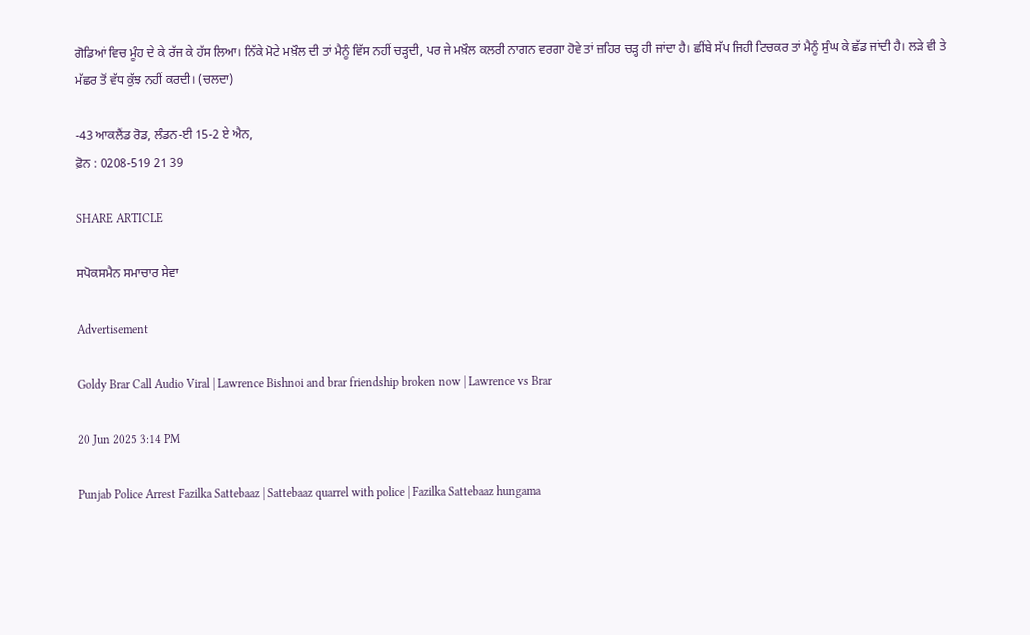ਗੋਡਿਆਂ ਵਿਚ ਮੂੰਹ ਦੇ ਕੇ ਰੱਜ ਕੇ ਹੱਸ ਲਿਆ। ਨਿੱਕੇ ਮੋਟੇ ਮਖ਼ੌਲ ਦੀ ਤਾਂ ਮੈਨੂੰ ਵਿੱਸ ਨਹੀਂ ਚੜ੍ਹਦੀ, ਪਰ ਜੇ ਮਖ਼ੌਲ ਕਲਰੀ ਨਾਗਨ ਵਰਗਾ ਹੋਵੇ ਤਾਂ ਜ਼ਹਿਰ ਚੜ੍ਹ ਹੀ ਜਾਂਦਾ ਹੈ। ਛੀਂਬੇ ਸੱਪ ਜਿਹੀ ਟਿਚਕਰ ਤਾਂ ਮੈਨੂੰ ਸੁੰਘ ਕੇ ਛੱਡ ਜਾਂਦੀ ਹੈ। ਲੜੇ ਵੀ ਤੇ ਮੱਛਰ ਤੋਂ ਵੱਧ ਕੁੱਝ ਨਹੀਂ ਕਰਦੀ। (ਚਲਦਾ)

-43 ਆਕਲੈਂਡ ਰੋਡ, ਲੰਡਨ-ਈ 15-2 ਏ ਐਨ,
ਫ਼ੋਨ : 0208-519 21 39

SHARE ARTICLE

ਸਪੋਕਸਮੈਨ ਸਮਾਚਾਰ ਸੇਵਾ

Advertisement

Goldy Brar Call Audio Viral | Lawrence Bishnoi and brar friendship broken now | Lawrence vs Brar

20 Jun 2025 3:14 PM

Punjab Police Arrest Fazilka Sattebaaz | Sattebaaz quarrel with police | Fazilka Sattebaaz hungama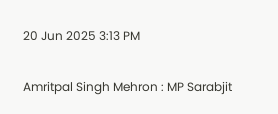20 Jun 2025 3:13 PM

Amritpal Singh Mehron : MP Sarabjit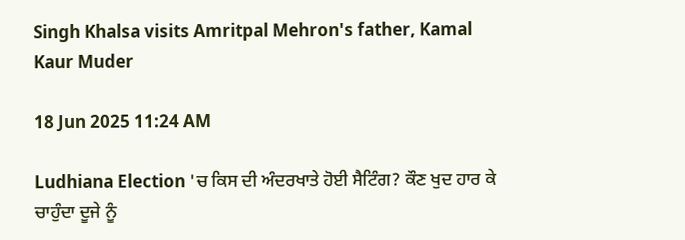Singh Khalsa visits Amritpal Mehron's father, Kamal Kaur Muder

18 Jun 2025 11:24 AM

Ludhiana Election 'ਚ ਕਿਸ ਦੀ ਅੰਦਰਖਾਤੇ ਹੋਈ ਸੈਟਿੰਗ? ਕੌਣ ਖੁਦ ਹਾਰ ਕੇ ਚਾਹੁੰਦਾ ਦੂਜੇ ਨੂੰ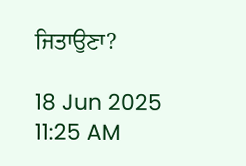ਜਿਤਾਉਣਾ?

18 Jun 2025 11:25 AM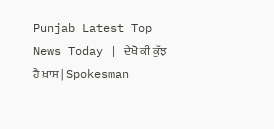Punjab Latest Top News Today | ਦੇਖੋ ਕੀ ਕੁੱਝ ਹੈ ਖ਼ਾਸ | Spokesman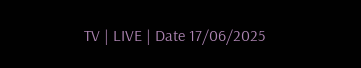TV | LIVE | Date 17/06/2025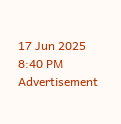17 Jun 2025 8:40 PM
Advertisement